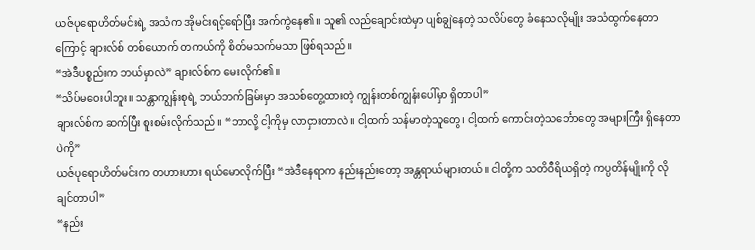ယဇ်ပုရောဟိတ်မင်းရဲ့ အသံက အိုမင်းရင့်ရော်ပြီး အက်ကွဲနေ၏။ သူ၏ လည်ချောင်းထဲမှာ ပျစ်ချွဲနေတဲ့ သလိပ်တွေ ခံနေသလိုမျိုး အသံထွက်နေတာကြောင့် ချားလ်စ် တစ်ယောက် တကယ်ကို စိတ်မသက်မသာ ဖြစ်ရသည်။
“အဲဒီပစ္စည်းက ဘယ်မှာလဲ” ချားလ်စ်က မေးလိုက်၏။
“သိပ်မဝေးပါဘူး။ သန္တာကျွန်းစုရဲ့ ဘယ်ဘက်ခြမ်းမှာ အသစ်တွေ့ထားတဲ့ ကျွန်းတစ်ကျွန်းပေါ်မှာ ရှိတာပါ”
ချားလ်စ်က ဆက်ပြီး စူးစမ်းလိုက်သည်။ “ဘာလို့ ငါ့ကိုမှ လာငှားတာလဲ။ ငါ့ထက် သန်မာတဲ့သူတွေ၊ ငါ့ထက် ကောင်းတဲ့သင်္ဘောတွေ အများကြီး ရှိနေတာပဲကို”
ယဇ်ပုရောဟိတ်မင်းက တဟားဟား ရယ်မောလိုက်ပြီး “အဲဒီနေရာက နည်းနည်းတော့ အန္တရာယ်များတယ်။ ငါတို့က သတိဝီရိယရှိတဲ့ ကပ္ပတိန်မျိုးကို လိုချင်တာပါ”
“နည်း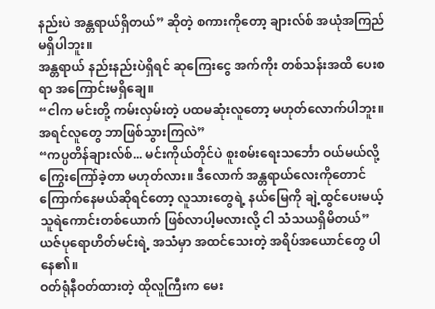နည်းပဲ အန္တရာယ်ရှိတယ်” ဆိုတဲ့ စကားကိုတော့ ချားလ်စ် အယုံအကြည် မရှိပါဘူး။
အန္တရာယ် နည်းနည်းပဲရှိရင် ဆုကြေးငွေ အက်ကိုး တစ်သန်းအထိ ပေးစရာ အကြောင်းမရှိချေ။
“ငါက မင်းတို့ ကမ်းလှမ်းတဲ့ ပထမဆုံးလူတော့ မဟုတ်လောက်ပါဘူး။ အရင်လူတွေ ဘာဖြစ်သွားကြလဲ”
“ကပ္ပတိန်ချားလ်စ်... မင်းကိုယ်တိုင်ပဲ စူးစမ်းရေးသင်္ဘော ဝယ်မယ်လို့ ကြွေးကြော်ခဲ့တာ မဟုတ်လား။ ဒီလောက် အန္တရာယ်လေးကိုတောင် ကြောက်နေမယ်ဆိုရင်တော့ လူသားတွေရဲ့ နယ်မြေကို ချဲ့ထွင်ပေးမယ့် သူရဲကောင်းတစ်ယောက် ဖြစ်လာပါ့မလားလို့ ငါ သံသယရှိမိတယ်”
ယဇ်ပုရောဟိတ်မင်းရဲ့ အသံမှာ အထင်သေးတဲ့ အရိပ်အယောင်တွေ ပါနေ၏။
ဝတ်ရုံနီဝတ်ထားတဲ့ ထိုလူကြီးက မေး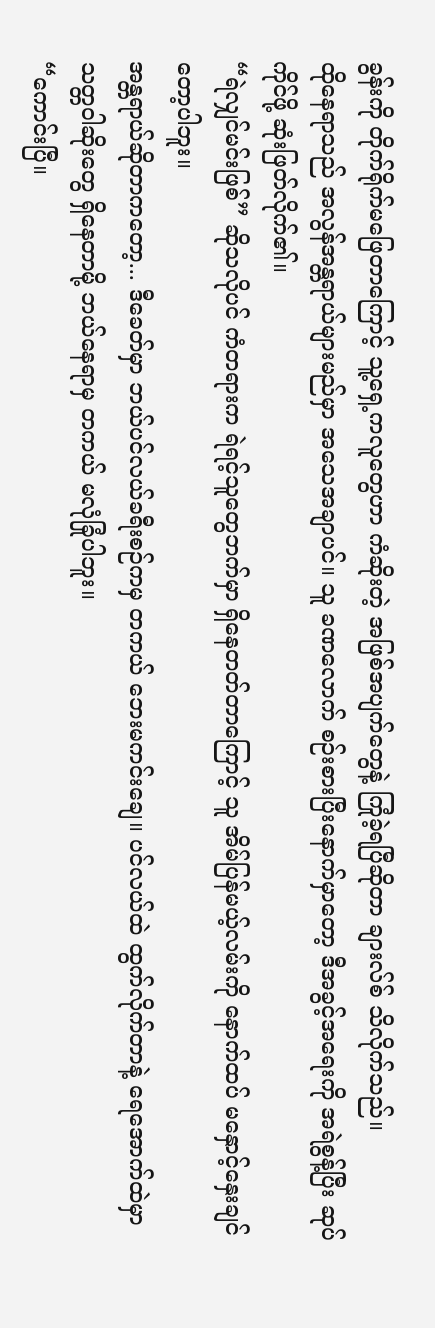ခွန်းကို တိုက်ရိုက်မဖြေတာကြောင့် သူ့ရှေ့ကလူတွေဟာ ကံဆိုးတဲ့ အဖြစ်အပျက်တွေနဲ့ ကြုံခဲ့ရပြီဆိုတာ ချားလ်စ် သိလိုက်သည်။
ထိုနေရာသည် အလွန်အန္တရာယ်များမည်မှာ အသေအချာပင်။ သူ ခဏလောက် စဉ်းစားပြီးနောက်မှာတော့ ဒီအခွင့်အရေးကို အရဲစွန့်ပြီး ဆုပ်ကိုင်ဖို့ ဆုံးဖြတ်လိုက်၏။
“ရဲလျှင်မင်းဖြစ်” ဆိုသလိုပင် ကံတရားက ရဲရင့်သူတွေဘက်မှာ ရှိနေတတ်တာကြောင့် သူ အိမ်ပြန်မယ့်လမ်းကို နောက်ထပ် မနှောင့်နှေးချင်တော့ပါဘူး။
အန္တရာယ်ဆိုတာကတော့... ဒီခေတ်မှာ ဘယ်ပင်လယ်ခရီးစဉ်ကမှ တကယ် ဘေးမကင်းချေ။ ပင်လယ်ထဲ ထွက်လိုက်တာနဲ့ ရေအောက်ထဲမှာ သတ္တဝါဆိုးတွေ ရှိနေတာမို့ ဘယ်နေရာမှ တကယ် မလုံခြုံပါဘူး။
“ကောင်းပြီ။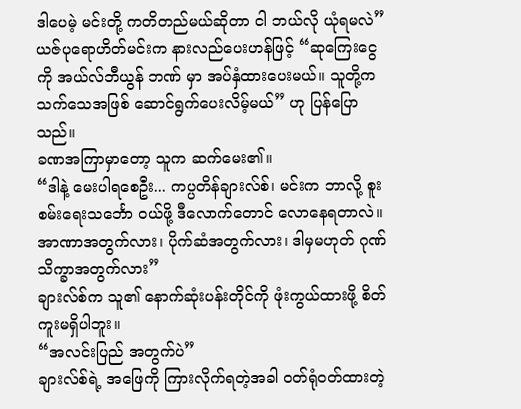ဒါပေမဲ့ မင်းတို့ ကတိတည်မယ်ဆိုတာ ငါ ဘယ်လို ယုံရမလဲ”
ယဇ်ပုရောဟိတ်မင်းက နားလည်ပေးဟန်ဖြင့် “ဆုကြေးငွေကို အယ်လ်ဘီယွန် ဘဏ် မှာ အပ်နှံထားပေးမယ်။ သူတို့က သက်သေအဖြစ် ဆောင်ရွက်ပေးလိမ့်မယ်” ဟု ပြန်ပြောသည်။
ခဏအကြာမှာတော့ သူက ဆက်မေး၏။
“ဒါနဲ့ မေးပါရစေဦး... ကပ္ပတိန်ချားလ်စ်၊ မင်းက ဘာလို့ စူးစမ်းရေးသင်္ဘော ဝယ်ဖို့ ဒီလောက်တောင် လောနေရတာလဲ။ အာဏာအတွက်လား၊ ပိုက်ဆံအတွက်လား၊ ဒါမှမဟုတ် ဂုဏ်သိက္ခာအတွက်လား”
ချားလ်စ်က သူ၏ နောက်ဆုံးပန်းတိုင်ကို ဖုံးကွယ်ထားဖို့ စိတ်ကူးမရှိပါဘူး။
“အလင်းပြည် အတွက်ပဲ”
ချားလ်စ်ရဲ့ အဖြေကို ကြားလိုက်ရတဲ့အခါ ဝတ်ရုံဝတ်ထားတဲ့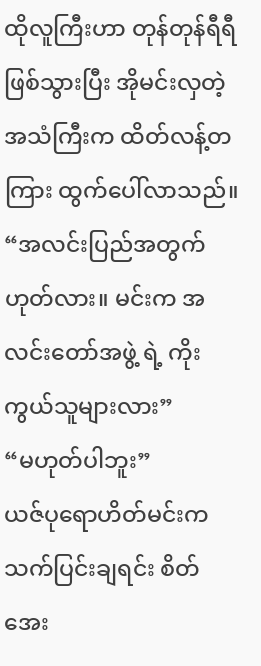ထိုလူကြီးဟာ တုန်တုန်ရီရီ ဖြစ်သွားပြီး အိုမင်းလှတဲ့ အသံကြီးက ထိတ်လန့်တကြား ထွက်ပေါ်လာသည်။
“အလင်းပြည်အတွက် ဟုတ်လား။ မင်းက အလင်းတော်အဖွဲ့ ရဲ့ ကိုးကွယ်သူများလား”
“မဟုတ်ပါဘူး”
ယဇ်ပုရောဟိတ်မင်းက သက်ပြင်းချရင်း စိတ်အေး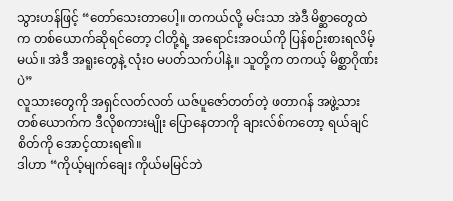သွားဟန်ဖြင့် “တော်သေးတာပေါ့။ တကယ်လို့ မင်းသာ အဲဒီ မိစ္ဆာတွေထဲက တစ်ယောက်ဆိုရင်တော့ ငါတို့ရဲ့ အရောင်းအဝယ်ကို ပြန်စဉ်းစားရလိမ့်မယ်။ အဲဒီ အရူးတွေနဲ့ လုံးဝ မပတ်သက်ပါနဲ့။ သူတို့က တကယ့် မိစ္ဆာဂိုဏ်းပဲ”
လူသားတွေကို အရှင်လတ်လတ် ယဇ်ပူဇော်တတ်တဲ့ ဖတာဂန် အဖွဲ့သားတစ်ယောက်က ဒီလိုစကားမျိုး ပြောနေတာကို ချားလ်စ်ကတော့ ရယ်ချင်စိတ်ကို အောင့်ထားရ၏။
ဒါဟာ “ကိုယ့်မျက်ချေး ကိုယ်မမြင်ဘဲ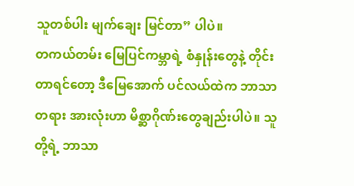သူတစ်ပါး မျက်ချေး မြင်တာ” ပါပဲ။
တကယ်တမ်း မြေပြင်ကမ္ဘာရဲ့ စံနှုန်းတွေနဲ့ တိုင်းတာရင်တော့ ဒီမြေအောက် ပင်လယ်ထဲက ဘာသာတရား အားလုံးဟာ မိစ္ဆာဂိုဏ်းတွေချည်းပါပဲ။ သူတို့ရဲ့ ဘာသာ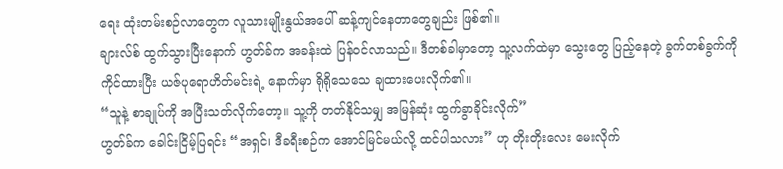ရေး ထုံးတမ်းစဉ်လာတွေက လူသားမျိုးနွယ်အပေါ် ဆန့်ကျင်နေတာတွေချည်း ဖြစ်၏။
ချားလ်စ် ထွက်သွားပြီးနောက် ဟွတ်ခ်က အခန်းထဲ ပြန်ဝင်လာသည်။ ဒီတစ်ခါမှာတော့ သူ့လက်ထဲမှာ သွေးတွေ ပြည့်နေတဲ့ ခွက်တစ်ခွက်ကို ကိုင်ထားပြီး ယဇ်ပုရောဟိတ်မင်းရဲ့ နောက်မှာ ရိုရိုသေသေ ချထားပေးလိုက်၏။
“သူနဲ့ စာချုပ်ကို အပြီးသတ်လိုက်တော့။ သူ့ကို တတ်နိုင်သမျှ အမြန်ဆုံး ထွက်ခွာခိုင်းလိုက်”
ဟွတ်ခ်က ခေါင်းငြိမ့်ပြရင်း “အရှင်၊ ဒီခရီးစဉ်က အောင်မြင်မယ်လို့ ထင်ပါသလား” ဟု တိုးတိုးလေး မေးလိုက်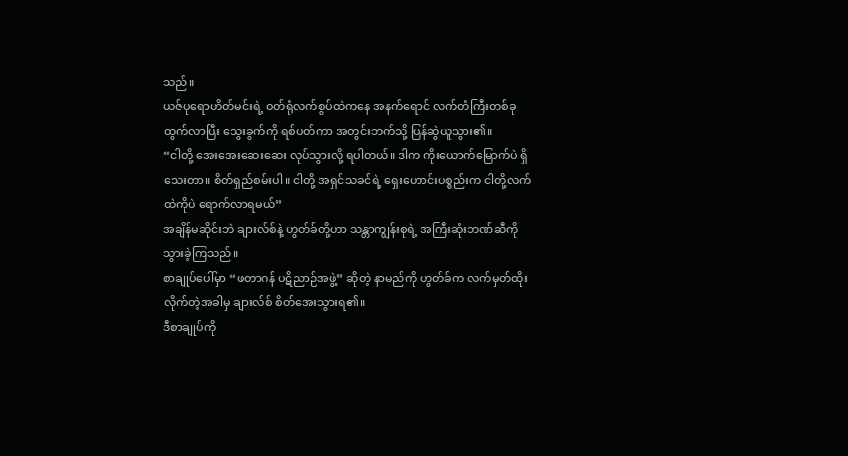သည်။
ယဇ်ပုရောဟိတ်မင်းရဲ့ ဝတ်ရုံလက်စွပ်ထဲကနေ အနက်ရောင် လက်တံကြီးတစ်ခု ထွက်လာပြီး သွေးခွက်ကို ရစ်ပတ်ကာ အတွင်းဘက်သို့ ပြန်ဆွဲယူသွား၏။
“ငါတို့ အေးအေးဆေးဆေး လုပ်သွားလို့ ရပါတယ်။ ဒါက ကိုးယောက်မြောက်ပဲ ရှိသေးတာ။ စိတ်ရှည်စမ်းပါ။ ငါတို့ အရှင်သခင်ရဲ့ ရှေးဟောင်းပစ္စည်းက ငါတို့လက်ထဲကိုပဲ ရောက်လာရမယ်”
အချိန်မဆိုင်းဘဲ ချားလ်စ်နဲ့ ဟွတ်ခ်တို့ဟာ သန္တာကျွန်းစုရဲ့ အကြီးဆုံးဘဏ်ဆီကို သွားခဲ့ကြသည်။
စာချုပ်ပေါ်မှာ “ဖတာဂန် ပဋိညာဉ်အဖွဲ့” ဆိုတဲ့ နာမည်ကို ဟွတ်ခ်က လက်မှတ်ထိုးလိုက်တဲ့အခါမှ ချားလ်စ် စိတ်အေးသွားရ၏။
ဒီစာချုပ်ကို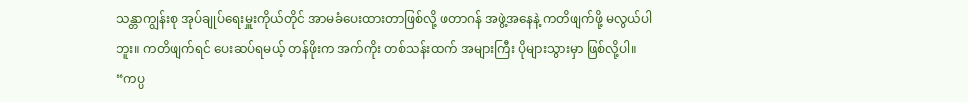သန္တာကျွန်းစု အုပ်ချုပ်ရေးမှူးကိုယ်တိုင် အာမခံပေးထားတာဖြစ်လို့ ဖတာဂန် အဖွဲ့အနေနဲ့ ကတိဖျက်ဖို့ မလွယ်ပါဘူး။ ကတိဖျက်ရင် ပေးဆပ်ရမယ့် တန်ဖိုးက အက်ကိုး တစ်သန်းထက် အများကြီး ပိုများသွားမှာ ဖြစ်လို့ပါ။
“ကပ္ပ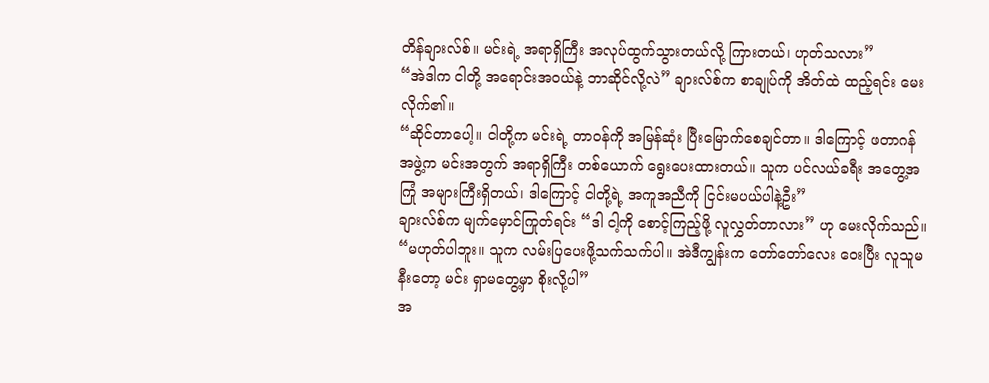တိန်ချားလ်စ်။ မင်းရဲ့ အရာရှိကြီး အလုပ်ထွက်သွားတယ်လို့ ကြားတယ်၊ ဟုတ်သလား”
“အဲဒါက ငါတို့ အရောင်းအဝယ်နဲ့ ဘာဆိုင်လို့လဲ” ချားလ်စ်က စာချုပ်ကို အိတ်ထဲ ထည့်ရင်း မေးလိုက်၏။
“ဆိုင်တာပေါ့။ ငါတို့က မင်းရဲ့ တာဝန်ကို အမြန်ဆုံး ပြီးမြောက်စေချင်တာ။ ဒါကြောင့် ဖတာဂန် အဖွဲ့က မင်းအတွက် အရာရှိကြီး တစ်ယောက် ရွေးပေးထားတယ်။ သူက ပင်လယ်ခရီး အတွေ့အကြုံ အများကြီးရှိတယ်၊ ဒါကြောင့် ငါတို့ရဲ့ အကူအညီကို ငြင်းမပယ်ပါနဲ့ဦး”
ချားလ်စ်က မျက်မှောင်ကြုတ်ရင်း “ဒါ ငါ့ကို စောင့်ကြည့်ဖို့ လူလွှတ်တာလား” ဟု မေးလိုက်သည်။
“မဟုတ်ပါဘူး။ သူက လမ်းပြပေးဖို့သက်သက်ပါ။ အဲဒီကျွန်းက တော်တော်လေး ဝေးပြီး လူသူမနီးတော့ မင်း ရှာမတွေ့မှာ စိုးလို့ပါ”
အ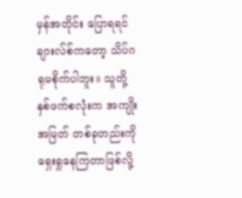မှန်အတိုင်း ပြောရရင် ချားလ်စ်ကတော့ သိပ်ဂရုမစိုက်ပါဘူး။ သူတို့နှစ်ဖက်စလုံးက အကျိုးအမြတ် တစ်ခုတည်းကို ရှေးရှုနေကြတာဖြစ်လို့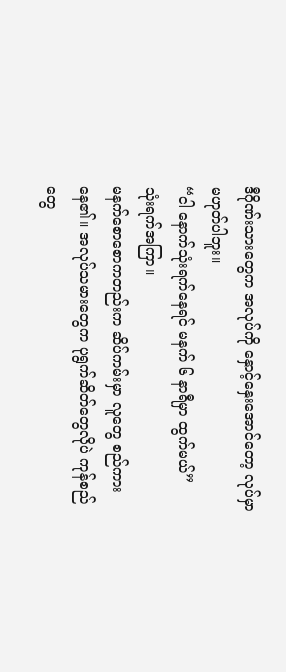ဒီဂိုဏ်းသားတွေက အလုပ်ကို နှောင့်နှေးအောင်တော့ လုပ်မှာ မဟုတ်ပါဘူး။
“ငါ နောက်သုံးရက်နေရင် မနက် ၆ နာရီမှာ ထွက်မယ်”
သုံးရက်အကြာ။
မနက်စောစောကတည်းက ဆိပ်ကမ်းမှာ လူတွေ စည်ကားနေ၏။ အလုပ်သမားတွေက ပုရွက်ဆိတ်တွေလိုပဲ ကုန်စည်တွေ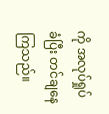ကို အလုပ်ရှုပ်ခံပြီး တင်ချနေကြသည်။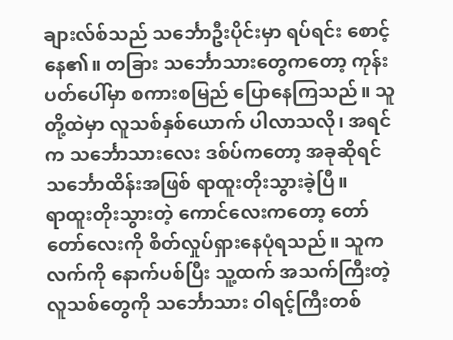ချားလ်စ်သည် သင်္ဘောဦးပိုင်းမှာ ရပ်ရင်း စောင့်နေ၏။ တခြား သင်္ဘောသားတွေကတော့ ကုန်းပတ်ပေါ်မှာ စကားစမြည် ပြောနေကြသည်။ သူတို့ထဲမှာ လူသစ်နှစ်ယောက် ပါလာသလို၊ အရင်က သင်္ဘောသားလေး ဒစ်ပ်ကတော့ အခုဆိုရင် သင်္ဘောထိန်းအဖြစ် ရာထူးတိုးသွားခဲ့ပြီ။
ရာထူးတိုးသွားတဲ့ ကောင်လေးကတော့ တော်တော်လေးကို စိတ်လှုပ်ရှားနေပုံရသည်။ သူက လက်ကို နောက်ပစ်ပြီး သူ့ထက် အသက်ကြီးတဲ့ လူသစ်တွေကို သင်္ဘောသား ဝါရင့်ကြီးတစ်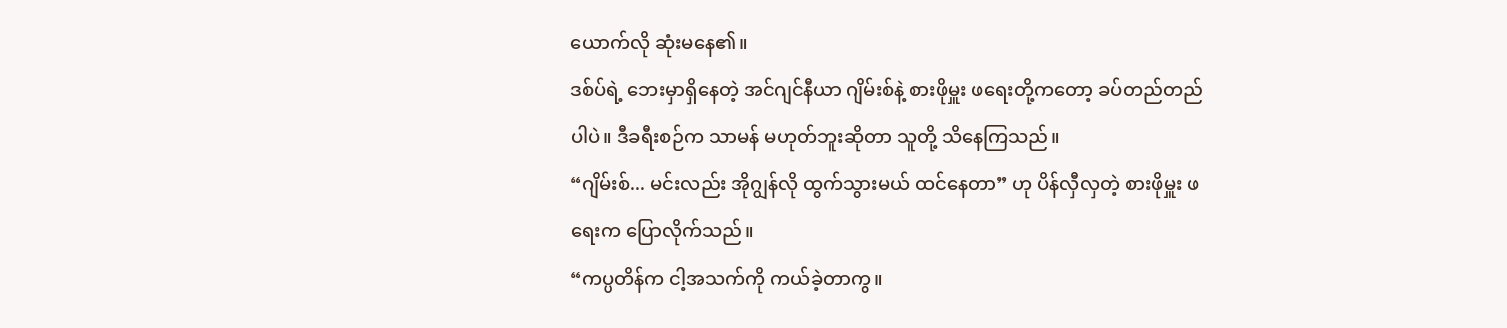ယောက်လို ဆုံးမနေ၏။
ဒစ်ပ်ရဲ့ ဘေးမှာရှိနေတဲ့ အင်ဂျင်နီယာ ဂျိမ်းစ်နဲ့ စားဖိုမှူး ဖရေးတို့ကတော့ ခပ်တည်တည်ပါပဲ။ ဒီခရီးစဉ်က သာမန် မဟုတ်ဘူးဆိုတာ သူတို့ သိနေကြသည်။
“ဂျိမ်းစ်... မင်းလည်း အိုဂျွန်လို ထွက်သွားမယ် ထင်နေတာ” ဟု ပိန်လှီလှတဲ့ စားဖိုမှူး ဖရေးက ပြောလိုက်သည်။
“ကပ္ပတိန်က ငါ့အသက်ကို ကယ်ခဲ့တာကွ။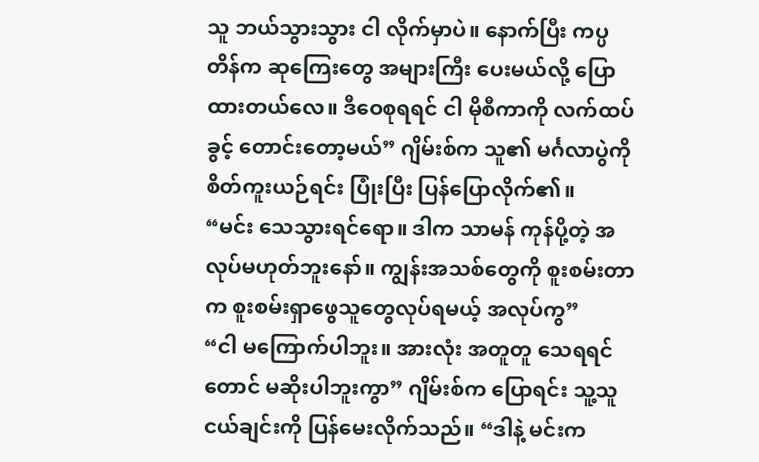သူ ဘယ်သွားသွား ငါ လိုက်မှာပဲ။ နောက်ပြီး ကပ္ပတိန်က ဆုကြေးတွေ အများကြီး ပေးမယ်လို့ ပြောထားတယ်လေ။ ဒီဝေစုရရင် ငါ မိုစီကာကို လက်ထပ်ခွင့် တောင်းတော့မယ်” ဂျိမ်းစ်က သူ၏ မင်္ဂလာပွဲကို စိတ်ကူးယဉ်ရင်း ပြုံးပြီး ပြန်ပြောလိုက်၏။
“မင်း သေသွားရင်ရော။ ဒါက သာမန် ကုန်ပို့တဲ့ အလုပ်မဟုတ်ဘူးနော်။ ကျွန်းအသစ်တွေကို စူးစမ်းတာက စူးစမ်းရှာဖွေသူတွေလုပ်ရမယ့် အလုပ်ကွ”
“ငါ မကြောက်ပါဘူး။ အားလုံး အတူတူ သေရရင်တောင် မဆိုးပါဘူးကွာ” ဂျိမ်းစ်က ပြောရင်း သူ့သူငယ်ချင်းကို ပြန်မေးလိုက်သည်။ “ဒါနဲ့ မင်းက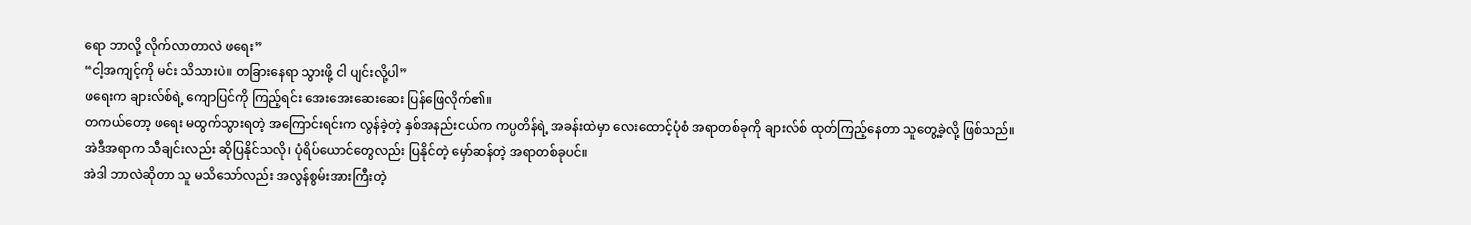ရော ဘာလို့ လိုက်လာတာလဲ ဖရေး”
“ငါ့အကျင့်ကို မင်း သိသားပဲ။ တခြားနေရာ သွားဖို့ ငါ ပျင်းလို့ပါ”
ဖရေးက ချားလ်စ်ရဲ့ ကျောပြင်ကို ကြည့်ရင်း အေးအေးဆေးဆေး ပြန်ဖြေလိုက်၏။
တကယ်တော့ ဖရေး မထွက်သွားရတဲ့ အကြောင်းရင်းက လွန်ခဲ့တဲ့ နှစ်အနည်းငယ်က ကပ္ပတိန်ရဲ့ အခန်းထဲမှာ လေးထောင့်ပုံစံ အရာတစ်ခုကို ချားလ်စ် ထုတ်ကြည့်နေတာ သူတွေ့ခဲ့လို့ ဖြစ်သည်။
အဲဒီအရာက သီချင်းလည်း ဆိုပြနိုင်သလို၊ ပုံရိပ်ယောင်တွေလည်း ပြနိုင်တဲ့ မှော်ဆန်တဲ့ အရာတစ်ခုပင်။
အဲဒါ ဘာလဲဆိုတာ သူ မသိသော်လည်း အလွန်စွမ်းအားကြီးတဲ့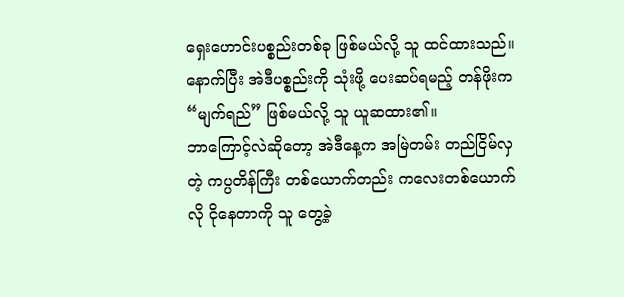ရှေးဟောင်းပစ္စည်းတစ်ခု ဖြစ်မယ်လို့ သူ ထင်ထားသည်။ နောက်ပြီး အဲဒီပစ္စည်းကို သုံးဖို့ ပေးဆပ်ရမည့် တန်ဖိုးက “မျက်ရည်” ဖြစ်မယ်လို့ သူ ယူဆထား၏။
ဘာကြောင့်လဲဆိုတော့ အဲဒီနေ့က အမြဲတမ်း တည်ငြိမ်လှတဲ့ ကပ္ပတိန်ကြီး တစ်ယောက်တည်း ကလေးတစ်ယောက်လို ငိုနေတာကို သူ တွေ့ခဲ့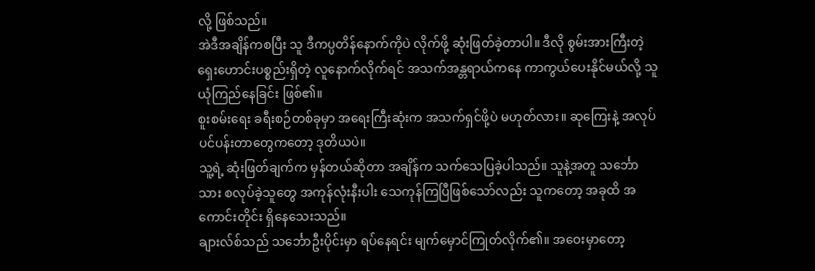လို့ ဖြစ်သည်။
အဲဒီအချိန်ကစပြီး သူ ဒီကပ္ပတိန်နောက်ကိုပဲ လိုက်ဖို့ ဆုံးဖြတ်ခဲ့တာပါ။ ဒီလို စွမ်းအားကြီးတဲ့ ရှေးဟောင်းပစ္စည်းရှိတဲ့ လူနောက်လိုက်ရင် အသက်အန္တရာယ်ကနေ ကာကွယ်ပေးနိုင်မယ်လို့ သူ ယုံကြည်နေခြင်း ဖြစ်၏။
စူးစမ်းရေး ခရီးစဉ်တစ်ခုမှာ အရေးကြီးဆုံးက အသက်ရှင်ဖို့ပဲ မဟုတ်လား။ ဆုကြေးနဲ့ အလုပ်ပင်ပန်းတာတွေကတော့ ဒုတိယပဲ။
သူ့ရဲ့ ဆုံးဖြတ်ချက်က မှန်တယ်ဆိုတာ အချိန်က သက်သေပြခဲ့ပါသည်။ သူနဲ့အတူ သင်္ဘောသား စလုပ်ခဲ့သူတွေ အကုန်လုံးနီးပါး သေကုန်ကြပြီဖြစ်သော်လည်း သူကတော့ အခုထိ အကောင်းတိုင်း ရှိနေသေးသည်။
ချားလ်စ်သည် သင်္ဘောဦးပိုင်းမှာ ရပ်နေရင်း မျက်မှောင်ကြုတ်လိုက်၏။ အဝေးမှာတော့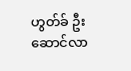ဟွတ်ခ် ဦးဆောင်လာ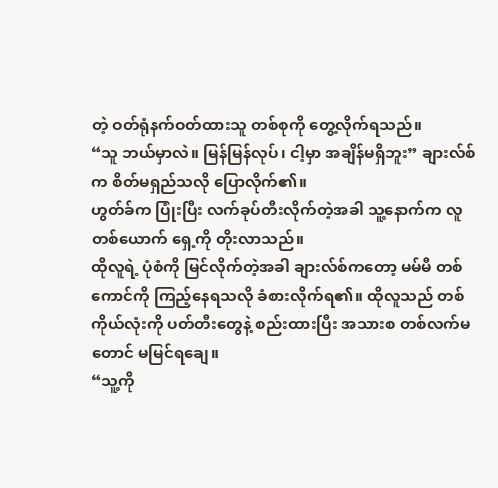တဲ့ ဝတ်ရုံနက်ဝတ်ထားသူ တစ်စုကို တွေ့လိုက်ရသည်။
“သူ ဘယ်မှာလဲ။ မြန်မြန်လုပ်၊ ငါ့မှာ အချိန်မရှိဘူး” ချားလ်စ်က စိတ်မရှည်သလို ပြောလိုက်၏။
ဟွတ်ခ်က ပြုံးပြီး လက်ခုပ်တီးလိုက်တဲ့အခါ သူ့နောက်က လူတစ်ယောက် ရှေ့ကို တိုးလာသည်။
ထိုလူရဲ့ ပုံစံကို မြင်လိုက်တဲ့အခါ ချားလ်စ်ကတော့ မမ်မီ တစ်ကောင်ကို ကြည့်နေရသလို ခံစားလိုက်ရ၏။ ထိုလူသည် တစ်ကိုယ်လုံးကို ပတ်တီးတွေနဲ့ စည်းထားပြီး အသားစ တစ်လက်မတောင် မမြင်ရချေ။
“သူ့ကို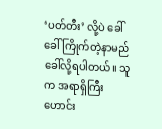‘ပတ်တီး’ လို့ပဲ ခေါ်ခေါ် ကြိုက်တဲ့နာမည် ခေါ်လို့ရပါတယ်။ သူက အရာရှိကြီးဟောင်း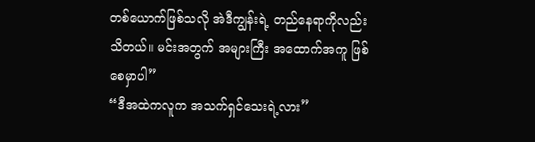တစ်ယောက်ဖြစ်သလို အဲဒီကျွန်းရဲ့ တည်နေရာကိုလည်း သိတယ်။ မင်းအတွက် အများကြီး အထောက်အကူ ဖြစ်စေမှာပါ”
“ဒီအထဲကလူက အသက်ရှင်သေးရဲ့လား”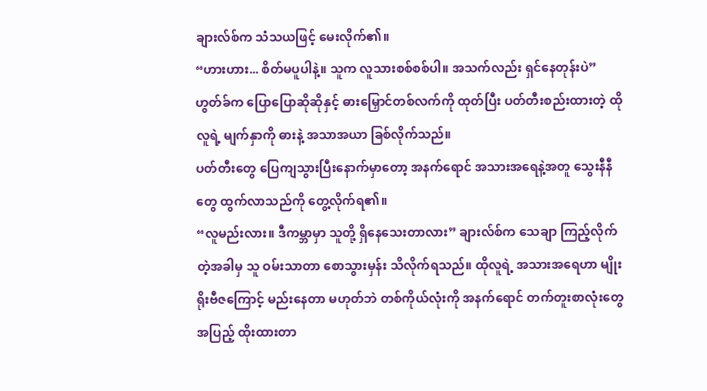ချားလ်စ်က သံသယဖြင့် မေးလိုက်၏။
“ဟားဟား... စိတ်မပူပါနဲ့။ သူက လူသားစစ်စစ်ပါ။ အသက်လည်း ရှင်နေတုန်းပဲ” ဟွတ်ခ်က ပြောပြောဆိုဆိုနှင့် ဓားမြှောင်တစ်လက်ကို ထုတ်ပြီး ပတ်တီးစည်းထားတဲ့ ထိုလူရဲ့ မျက်နှာကို ဓားနဲ့ အသာအယာ ခြစ်လိုက်သည်။
ပတ်တီးတွေ ပြေကျသွားပြီးနောက်မှာတော့ အနက်ရောင် အသားအရေနဲ့အတူ သွေးနီနီတွေ ထွက်လာသည်ကို တွေ့လိုက်ရ၏။
“လူမည်းလား။ ဒီကမ္ဘာမှာ သူတို့ ရှိနေသေးတာလား” ချားလ်စ်က သေချာ ကြည့်လိုက်တဲ့အခါမှ သူ ဝမ်းသာတာ စောသွားမှန်း သိလိုက်ရသည်။ ထိုလူရဲ့ အသားအရေဟာ မျိုးရိုးဗီဇကြောင့် မည်းနေတာ မဟုတ်ဘဲ တစ်ကိုယ်လုံးကို အနက်ရောင် တက်တူးစာလုံးတွေ အပြည့် ထိုးထားတာ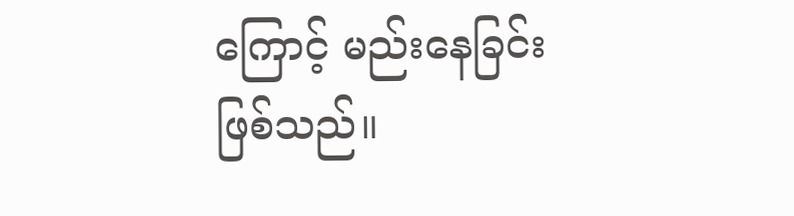ကြောင့် မည်းနေခြင်း ဖြစ်သည်။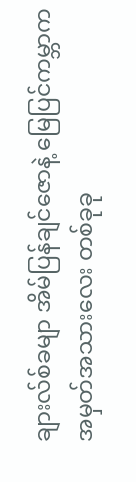ချားလ်စ်ခမျာ အိမ်ပြန်ချင်ဇောနဲ့ မြေပြင်ကမ္ဘာက အမှတ်အသားလေး တစ်ခုခု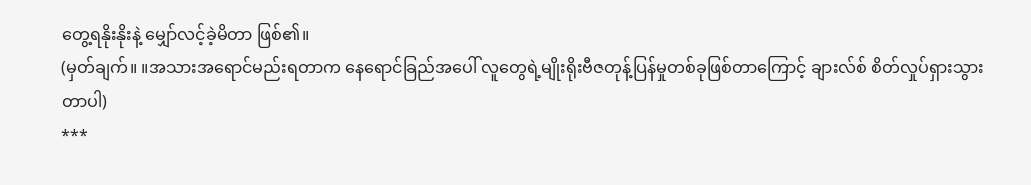တွေ့ရနိုးနိုးနဲ့ မျှော်လင့်ခဲ့မိတာ ဖြစ်၏။
(မှတ်ချက်။ ။အသားအရောင်မည်းရတာက နေရောင်ခြည်အပေါ် လူတွေရဲ့မျိုးရိုးဗီဇတုန့်ပြန်မှုတစ်ခုဖြစ်တာကြောင့် ချားလ်စ် စိတ်လှုပ်ရှားသွားတာပါ)
***